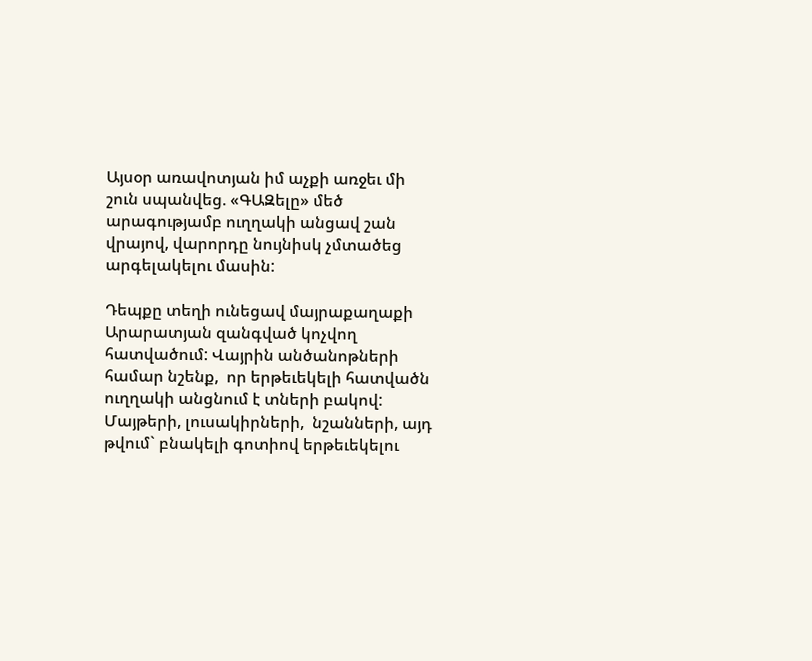Այսօր առավոտյան իմ աչքի առջեւ մի շուն սպանվեց. «ԳԱԶելը» մեծ արագությամբ ուղղակի անցավ շան վրայով, վարորդը նույնիսկ չմտածեց արգելակելու մասին:

Դեպքը տեղի ունեցավ մայրաքաղաքի Արարատյան զանգված կոչվող հատվածում: Վայրին անծանոթների համար նշենք,  որ երթեւեկելի հատվածն ուղղակի անցնում է տների բակով: Մայթերի, լուսակիրների,  նշանների, այդ թվում` բնակելի գոտիով երթեւեկելու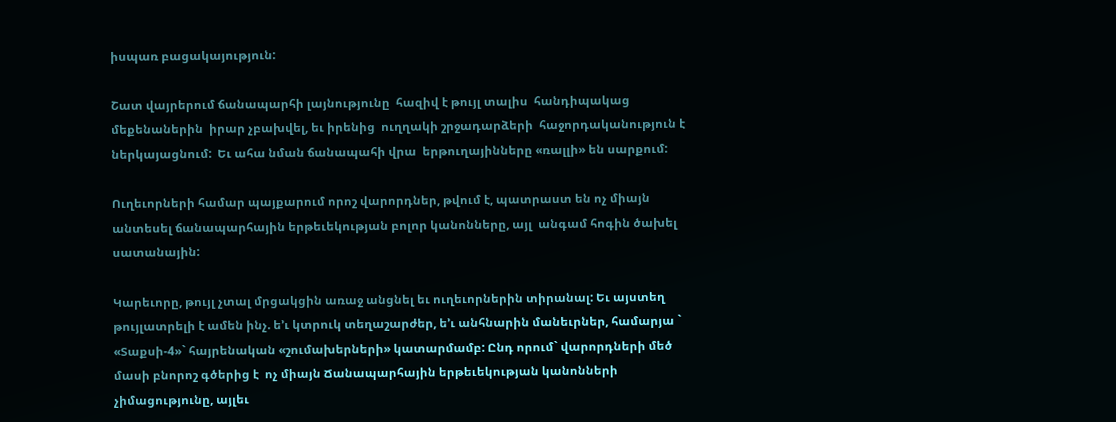իսպառ բացակայություն:

Շատ վայրերում ճանապարհի լայնությունը  հազիվ է թույլ տալիս  հանդիպակաց մեքենաներին  իրար չբախվել, եւ իրենից  ուղղակի շրջադարձերի  հաջորդականություն է ներկայացնում:  Եւ ահա նման ճանապահի վրա  երթուղայինները «ռալլի» են սարքում:

Ուղեւորների համար պայքարում որոշ վարորդներ, թվում է, պատրաստ են ոչ միայն  անտեսել ճանապարհային երթեւեկության բոլոր կանոնները, այլ  անգամ հոգին ծախել սատանային:

Կարեւորը, թույլ չտալ մրցակցին առաջ անցնել եւ ուղեւորներին տիրանալ: Եւ այստեղ թույլատրելի է ամեն ինչ. ե’ւ կտրուկ տեղաշարժեր, ե’ւ անհնարին մանեւրներ, համարյա ` «Տաքսի-4»` հայրենական «շումախերների» կատարմամբ: Ընդ որում` վարորդների մեծ մասի բնորոշ գծերից է  ոչ միայն Ճանապարհային երթեւեկության կանոնների չիմացությունը, այլեւ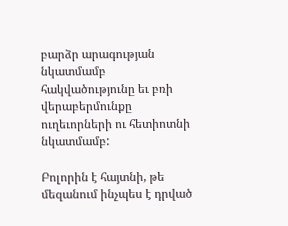բարձր արագության նկատմամբ  հակվածությունը եւ բռի վերաբերմունքը ուղեւորների ու հետիոտնի նկատմամբ:

Բոլորին է հայտնի, թե  մեզանում ինչպես է դրված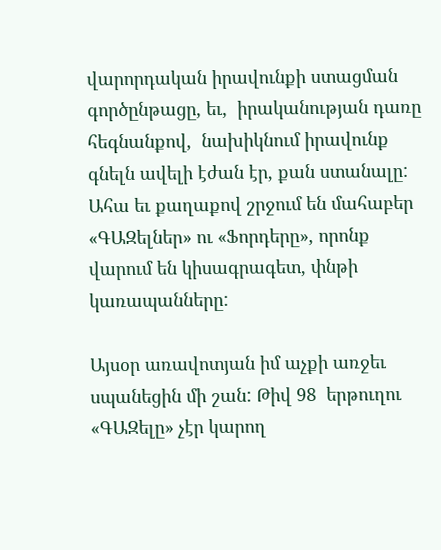վարորդական իրավունքի ստացման գործընթացը, եւ,  իրականության դառը հեգնանքով,  նախիկնում իրավունք գնելն ավելի էժան էր, քան ստանալը: Ահա եւ քաղաքով շրջում են մահաբեր «ԳԱԶելներ» ու «Ֆորդերը», որոնք վարում են կիսագրագետ, փնթի կառապանները:

Այսօր առավոտյան իմ աչքի առջեւ սպանեցին մի շան: Թիվ 98  երթուղու «ԳԱԶելը» չէր կարող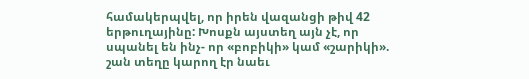համակերպվել, որ իրեն վազանցի թիվ 42 երթուղայինը: Խոսքն այստեղ այն չէ, որ սպանել են ինչ- որ «բոբիկի» կամ «շարիկի». շան տեղը կարող էր նաեւ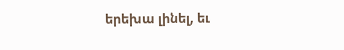երեխա լինել, եւ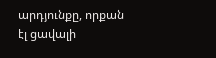արդյունքը, որքան էլ ցավալի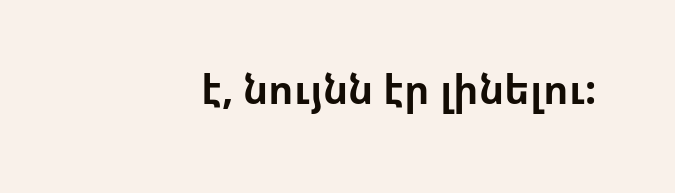է, նույնն էր լինելու: